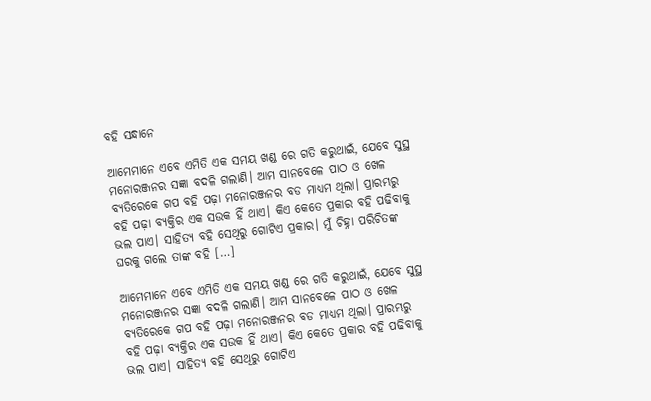ବହି ସନ୍ଧାନେ

ଆମେମାନେ ଏବେ ଏମିତି ଏକ ସମୟ ଖଣ୍ଡ ରେ ଗତି କରୁଥାଇଁ, ଯେବେ ସୁସ୍ଥ ମନୋରଞ୍ଜନର ସଜ୍ଞା ବଦଳି ଗଲାଣି। ଆମ ସାନବେଳେ ପାଠ ଓ ଖେଳ ବ୍ୟତିରେକେ ଗପ ବହି ପଢ଼ା ମନୋରଞ୍ଜନର ବଡ ମାଧ୍ୟମ ଥିଲା। ପ୍ରାରମ୍ଭରୁ ବହି ପଢ଼ା ବ୍ୟକ୍ତିର ଏକ ସଉକ ହିଁ ଥାଏ। କିଏ କେତେ ପ୍ରକାର ବହି ପଢିବାକୁ ଭଲ ପାଏ। ସାହିତ୍ୟ ବହି ସେଥିରୁ ଗୋଟିଏ ପ୍ରକାର। ମୁଁ ଚିହ୍ନା ପରିଚିତଙ୍କ ଘରକୁ ଗଲେ ତାଙ୍କ ବହି […]

ଆମେମାନେ ଏବେ ଏମିତି ଏକ ସମୟ ଖଣ୍ଡ ରେ ଗତି କରୁଥାଇଁ, ଯେବେ ସୁସ୍ଥ ମନୋରଞ୍ଜନର ସଜ୍ଞା ବଦଳି ଗଲାଣି। ଆମ ସାନବେଳେ ପାଠ ଓ ଖେଳ ବ୍ୟତିରେକେ ଗପ ବହି ପଢ଼ା ମନୋରଞ୍ଜନର ବଡ ମାଧ୍ୟମ ଥିଲା। ପ୍ରାରମ୍ଭରୁ ବହି ପଢ଼ା ବ୍ୟକ୍ତିର ଏକ ସଉକ ହିଁ ଥାଏ। କିଏ କେତେ ପ୍ରକାର ବହି ପଢିବାକୁ ଭଲ ପାଏ। ସାହିତ୍ୟ ବହି ସେଥିରୁ ଗୋଟିଏ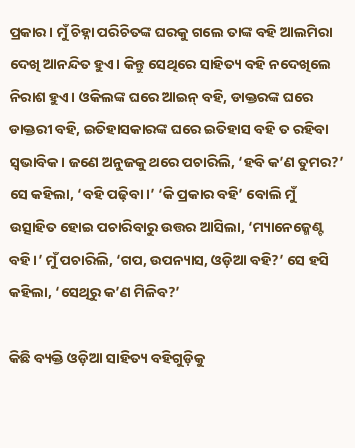ପ୍ରକାର। ମୁଁ ଚିହ୍ନା ପରିଚିତଙ୍କ ଘରକୁ ଗଲେ ତାଙ୍କ ବହି ଆଲମିରା ଦେଖି ଆନନ୍ଦିତ ହୁଏ। କିନ୍ତୁ ସେଥିରେ ସାହିତ୍ୟ ବହି ନଦେଖିଲେ ନିରାଶ ହୁଏ। ଓକିଲଙ୍କ ଘରେ ଆଇନ୍ ବହି, ଡାକ୍ତରଙ୍କ ଘରେ ଡାକ୍ତରୀ ବହି, ଇତିହାସକାରଙ୍କ ଘରେ ଇତିହାସ ବହି ତ ରହିବା ସ୍ୱଭାବିକ। ଜଣେ ଅନୁଜକୁ ଥରେ ପଚାରିଲି, ‘ହବି କ’ଣ ତୁମର?’ ସେ କହିଲା, ‘ବହି ପଢ଼ିବା।’ ‘କି ପ୍ରକାର ବହି’ ବୋଲି ମୁଁ ଉତ୍ସାହିତ ହୋଇ ପଚାରିବାରୁ ଉତ୍ତର ଆସିଲା, ‘ମ୍ୟାନେଜ୍ମେଣ୍ଟ ବହି।’ ମୁଁ ପଚାରିଲି, ‘ଗପ, ଉପନ୍ୟାସ, ଓଡ଼ିଆ ବହି?’ ସେ ହସି କହିଲା, ‘ସେଥିରୁ କ’ଣ ମିଳିବ?’

କିଛି ବ୍ୟକ୍ତି ଓଡ଼ିଆ ସାହିତ୍ୟ ବହିଗୁଡ଼ିକୁ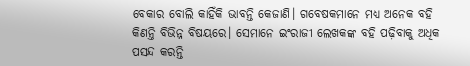ବେକାର ବୋଲି କାହିଁକି ଭାବନ୍ତି କେଜାଣି। ଗବେଷକମାନେ ମଧ୍ୟ ଅନେକ ବହି କିଣନ୍ତି ବିଭିନ୍ନ ବିଷୟରେ। ସେମାନେ ଇଂରାଜୀ ଲେଖକଙ୍କ ବହି ପଢ଼ିବାକୁ ଅଧିକ ପସନ୍ଦ କରନ୍ତି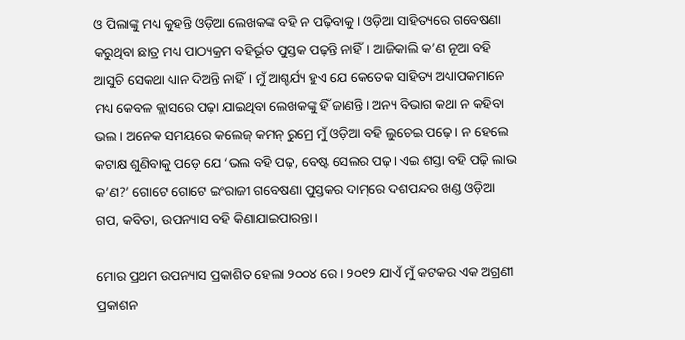ଓ ପିଲାଙ୍କୁ ମଧ୍ୟ କୁହନ୍ତି ଓଡ଼ିଆ ଲେଖକଙ୍କ ବହି ନ ପଢ଼ିବାକୁ। ଓଡ଼ିଆ ସାହିତ୍ୟରେ ଗବେଷଣା କରୁଥିବା ଛାତ୍ର ମଧ୍ୟ ପାଠ୍ୟକ୍ରମ ବହିର୍ଭୂତ ପୁସ୍ତକ ପଢ଼ନ୍ତି ନାହିଁ। ଆଜିକାଲି କ’ଣ ନୂଆ ବହି ଆସୁଚି ସେକଥା ଧ୍ୟାନ ଦିଅନ୍ତି ନାହିଁ। ମୁଁ ଆଶ୍ଚର୍ଯ୍ୟ ହୁଏ ଯେ କେତେକ ସାହିତ୍ୟ ଅଧ୍ୟାପକମାନେ ମଧ୍ୟ କେବଳ କ୍ଲାସରେ ପଢ଼ା ଯାଇଥିବା ଲେଖକଙ୍କୁ ହିଁ ଜାଣନ୍ତି। ଅନ୍ୟ ବିଭାଗ କଥା ନ କହିବା ଭଲ। ଅନେକ ସମୟରେ କଲେଜ୍ କମନ୍ ରୁମ୍ରେ ମୁଁ ଓଡ଼ିଆ ବହି ଲୁଚେଇ ପଢ଼େ। ନ ହେଲେ କଟାକ୍ଷ ଶୁଣିବାକୁ ପଡ଼େ ଯେ ‘ଭଲ ବହି ପଢ଼, ବେଷ୍ଟ ସେଲର ପଢ଼। ଏଇ ଶସ୍ତା ବହି ପଢ଼ି ଲାଭ କ’ଣ?’ ଗୋଟେ ଗୋଟେ ଇଂରାଜୀ ଗବେଷଣା ପୁସ୍ତକର ଦାମ୍‌ରେ ଦଶପନ୍ଦର ଖଣ୍ଡ ଓଡ଼ିଆ ଗପ, କବିତା, ଉପନ୍ୟାସ ବହି କିଣାଯାଇପାରନ୍ତା।

ମୋର ପ୍ରଥମ ଉପନ୍ୟାସ ପ୍ରକାଶିତ ହେଲା ୨୦୦୪ ରେ। ୨୦୧୨ ଯାଏଁ ମୁଁ କଟକର ଏକ ଅଗ୍ରଣୀ ପ୍ରକାଶନ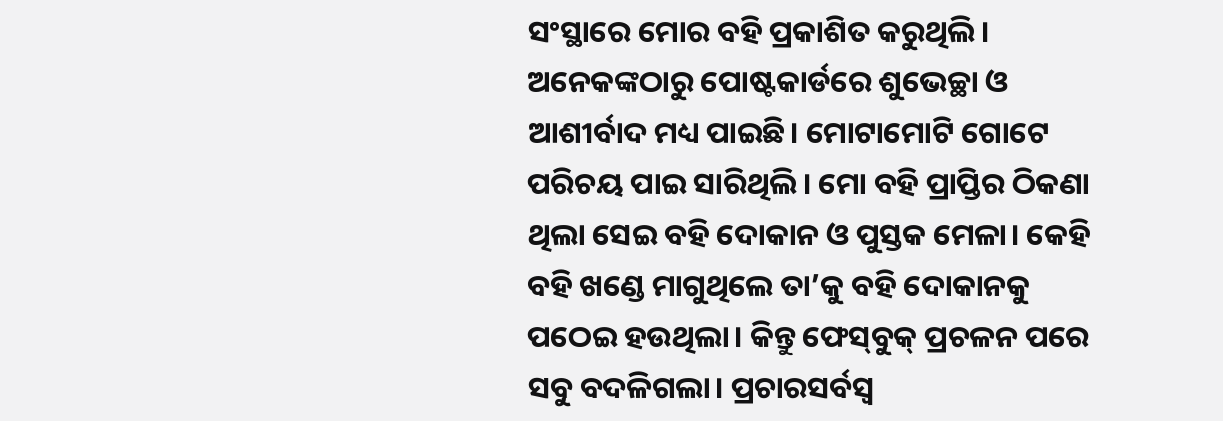ସଂସ୍ଥାରେ ମୋର ବହି ପ୍ରକାଶିତ କରୁଥିଲି। ଅନେକଙ୍କଠାରୁ ପୋଷ୍ଟକାର୍ଡରେ ଶୁଭେଚ୍ଛା ଓ ଆଶୀର୍ବାଦ ମଧ୍ୟ ପାଇଛି। ମୋଟାମୋଟି ଗୋଟେ ପରିଚୟ ପାଇ ସାରିଥିଲି। ମୋ ବହି ପ୍ରାପ୍ତିର ଠିକଣା ଥିଲା ସେଇ ବହି ଦୋକାନ ଓ ପୁସ୍ତକ ମେଳା। କେହି ବହି ଖଣ୍ଡେ ମାଗୁଥିଲେ ତା’କୁ ବହି ଦୋକାନକୁ ପଠେଇ ହଉଥିଲା। କିନ୍ତୁ ଫେସ୍‌ବୁକ୍‌ ପ୍ରଚଳନ ପରେ ସବୁ ବଦଳିଗଲା। ପ୍ରଚାରସର୍ବସ୍ୱ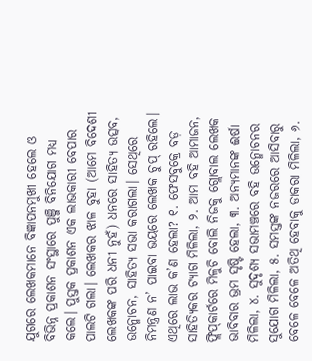ଯୁଗରେ ଲେଖକମାନେ ବିଜ୍ଞାପନମୁଖୀ ହେଲେ ଓ ବିଭିନ୍ନ ପ୍ରକାଶନ ସଂସ୍ଥାରେ ପୁଞ୍ଜି ବିନିଯୋଗ ମଧ୍ୟ କଲେ। ପୁସ୍ତକ ପ୍ରକାଶନ ଏକ ଲାଭକାରୀ ବେପାର ପାଲଟି ଗଲା। ଲେଖକର ଝାଳ ବୁହା (ଆମେ ବିଦେଶୀ ଲେଖକଙ୍କ ପରି ଧନୀ ନୁହଁ) ଧନରେ ସାହିତ୍ୟ ଉତ୍ସବ, ଉନ୍ମୋଚନ, ସାହିତ୍ୟ ସଭା କରାଗଲା। ସେଥିରେ ନିମନ୍ତ୍ରଣ ନ’ ପାଇବା ଭୟରେ ଲେଖକ ଚୁପ୍ ରହିଲେ। ଏଥିରେ ଲାଭ କ’ଣ ହେଲା? ୧. ଫେସବୁକ୍ରେ ବଡ଼ ସାହିତ୍ୟିକର ଟ୍ୟାଗ ମିଳିଲା, ୨. ଆମ ବହି ଆମାଜନ, ଫ୍ଲିପ୍‌କାର୍ଟରେ ମିଳୁଚି ବୋଲି ନିଜକୁ ଗ୍ଲୋବାଲ ଲେଖକ ଭାବିବାର ଭ୍ରମ ସୃଷ୍ଟି ହେଲା, ୩. ଅନ୍ୟମାନଙ୍କ ଈର୍ଷା ମିଳିଲା, ୪. ସୁଦୃଶ୍ୟ ସଭାମଞ୍ଚରେ ବହି ଉନ୍ମୋଚନର ସୁଯୋଗ ମିଳିଲା, ୫. ସମସ୍ତଙ୍କ ନଜରରେ ଆସିବାରୁ ବେଳେ ବେଳେ ଅତିଥି ହେବାକୁ ଡାକରା ମିଳିଲା, ୬.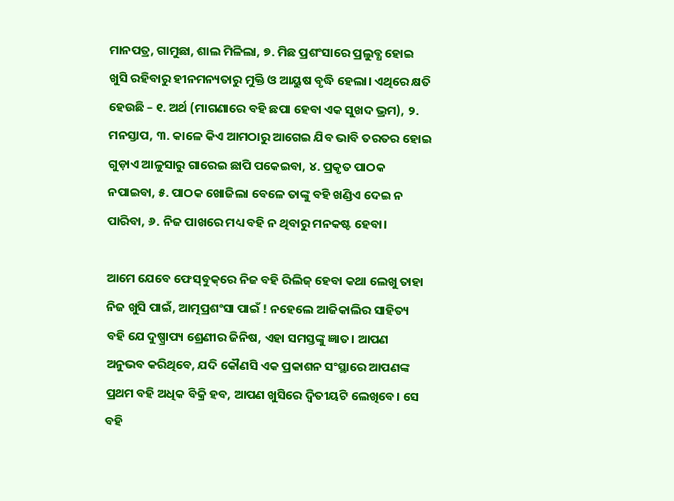ମାନପତ୍ର, ଗାମୁଛା, ଶାଲ ମିଳିଲା, ୭. ମିଛ ପ୍ରଶଂସାରେ ପ୍ରଲୁବ୍ଧ ହୋଇ ଖୁସି ରହିବାରୁ ହୀନମନ୍ୟତାରୁ ମୁକ୍ତି ଓ ଆୟୁଷ ବୃଦ୍ଧି ହେଲା। ଏଥିରେ କ୍ଷତି ହେଉଛି – ୧. ଅର୍ଥ (ମାଗଣାରେ ବହି ଛପା ହେବା ଏକ ସୁଖଦ ଭ୍ରମ), ୨. ମନସ୍ତାପ, ୩. କାଳେ କିଏ ଆମଠାରୁ ଆଗେଇ ଯିବ ଭାବି ତରତର ହୋଇ ଗୁଡ଼ାଏ ଆଳୁସାରୁ ଗାରେଇ ଛାପି ପକେଇବା, ୪. ପ୍ରକୃତ ପାଠକ ନପାଇବା, ୫. ପାଠକ ଖୋଜିଲା ବେଳେ ତାଙ୍କୁ ବହି ଖଣ୍ଡିଏ ଦେଇ ନ ପାରିବା, ୬. ନିଜ ପାଖରେ ମଧ୍ୟ ବହି ନ ଥିବାରୁ ମନକଷ୍ଟ ହେବା।

ଆମେ ଯେବେ ଫେସ୍‌ବୁକ୍‌ରେ ନିଜ ବହି ରିଲିଜ୍ ହେବା କଥା ଲେଖୁ ତାହା ନିଜ ଖୁସି ପାଇଁ, ଆତ୍ମପ୍ରଶଂସା ପାଇଁ ! ନହେଲେ ଆଜିକାଲିର ସାହିତ୍ୟ ବହି ଯେ ଦୁଷ୍ପ୍ରାପ୍ୟ ଶ୍ରେଣୀର ଜିନିଷ, ଏହା ସମସ୍ତଙ୍କୁ ଜ୍ଞାତ। ଆପଣ ଅନୁଭବ କରିଥିବେ, ଯଦି କୌଣସି ଏକ ପ୍ରକାଶନ ସଂସ୍ଥାରେ ଆପଣଙ୍କ ପ୍ରଥମ ବହି ଅଧିକ ବିକ୍ରି ହବ, ଆପଣ ଖୁସିରେ ଦ୍ୱିତୀୟଟି ଲେଖିବେ। ସେ ବହି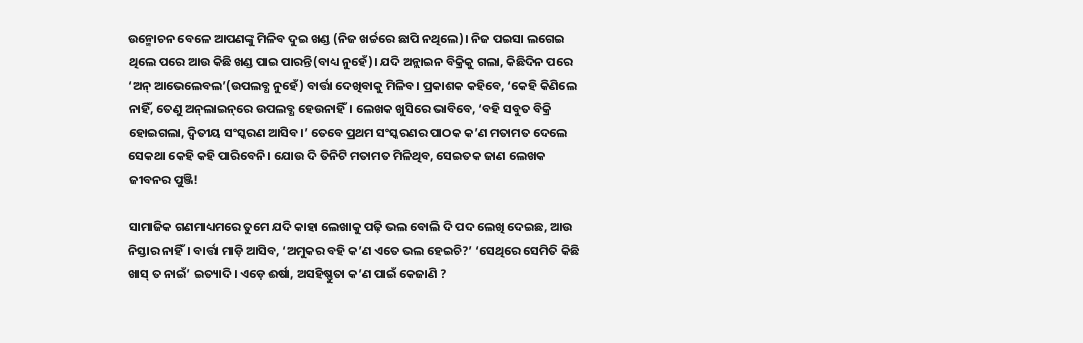ଉନ୍ମୋଚନ ବେଳେ ଆପଣଙ୍କୁ ମିଳିବ ଦୁଇ ଖଣ୍ଡ (ନିଜ ଖର୍ଚ୍ଚରେ ଛାପି ନଥିଲେ)। ନିଜ ପଇସା ଲଗେଇ ଥିଲେ ପରେ ଆଉ କିଛି ଖଣ୍ଡ ପାଇ ପାରନ୍ତି(ବାଧ୍ୟ ନୁହେଁ)। ଯଦି ଅନ୍ଲାଇନ ବିକ୍ରିକୁ ଗଲା, କିଛିଦିନ ପରେ ‘ଅନ୍ ଆଭେଲେବଲ’(ଉପଲବ୍ଧ ନୁହେଁ) ବାର୍ତ୍ତା ଦେଖିବାକୁ ମିଳିବ। ପ୍ରକାଶକ କହିବେ, ‘କେହି କିଣିଲେ ନାହିଁ, ତେଣୁ ଅନ୍‌ଲାଇନ୍‌ରେ ଉପଲବ୍ଧ ହେଉନାହିଁ। ଲେଖକ ଖୁସିରେ ଭାବିବେ, ‘ବହି ସବୁତ ବିକ୍ରି ହୋଇଗଲା, ଦ୍ୱିତୀୟ ସଂସ୍କରଣ ଆସିବ।’ ତେବେ ପ୍ରଥମ ସଂସ୍କରଣର ପାଠକ କ’ଣ ମତାମତ ଦେଲେ ସେକଥା କେହି କହି ପାରିବେନି। ଯୋଉ ଦି ତିନିଟି ମତାମତ ମିଳିଥିବ, ସେଇତକ ଜାଣ ଲେଖକ ଜୀବନର ପୁଞ୍ଜି!

ସାମାଜିକ ଗଣମାଧ୍ୟମରେ ତୁମେ ଯଦି କାହା ଲେଖାକୁ ପଢ଼ି ଭଲ ବୋଲି ଦି ପଦ ଲେଖି ଦେଇଛ, ଆଉ ନିସ୍ତାର ନାହିଁ। ବାର୍ତ୍ତା ମାଡ଼ି ଆସିବ, ‘ଅମୁକର ବହି କ’ଣ ଏତେ ଭଲ ହେଇଚି?’ ‘ସେଥିରେ ସେମିତି କିଛି ଖାସ୍ ତ ନାଇଁ’ ଇତ୍ୟାଦି। ଏଡ଼େ ଈର୍ଷା, ଅସହିଷ୍ଣୁତା କ’ଣ ପାଇଁ କେଜାଣି ?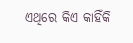ଏଥିରେ କିଏ କାହିଁକି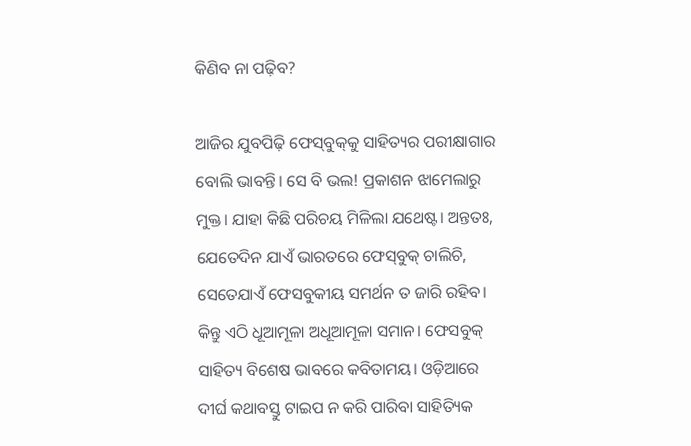କିଣିବ ନା ପଢ଼ିବ?

ଆଜିର ଯୁବପିଢ଼ି ଫେସ୍‌ବୁକ୍‌କୁ ସାହିତ୍ୟର ପରୀକ୍ଷାଗାର ବୋଲି ଭାବନ୍ତି। ସେ ବି ଭଲ! ପ୍ରକାଶନ ଝାମେଲାରୁ ମୁକ୍ତ। ଯାହା କିଛି ପରିଚୟ ମିଳିଲା ଯଥେଷ୍ଟ। ଅନ୍ତତଃ, ଯେତେଦିନ ଯାଏଁ ଭାରତରେ ଫେସ୍‌ବୁକ୍‌ ଚାଲିଚି, ସେତେଯାଏଁ ଫେସବୁକୀୟ ସମର୍ଥନ ତ ଜାରି ରହିବ। କିନ୍ତୁ ଏଠି ଧୂଆମୂଳା ଅଧୂଆମୂଳା ସମାନ। ଫେସବୁକ୍ ସାହିତ୍ୟ ବିଶେଷ ଭାବରେ କବିତାମୟ। ଓଡ଼ିଆରେ ଦୀର୍ଘ କଥାବସ୍ତୁ ଟାଇପ ନ କରି ପାରିବା ସାହିତ୍ୟିକ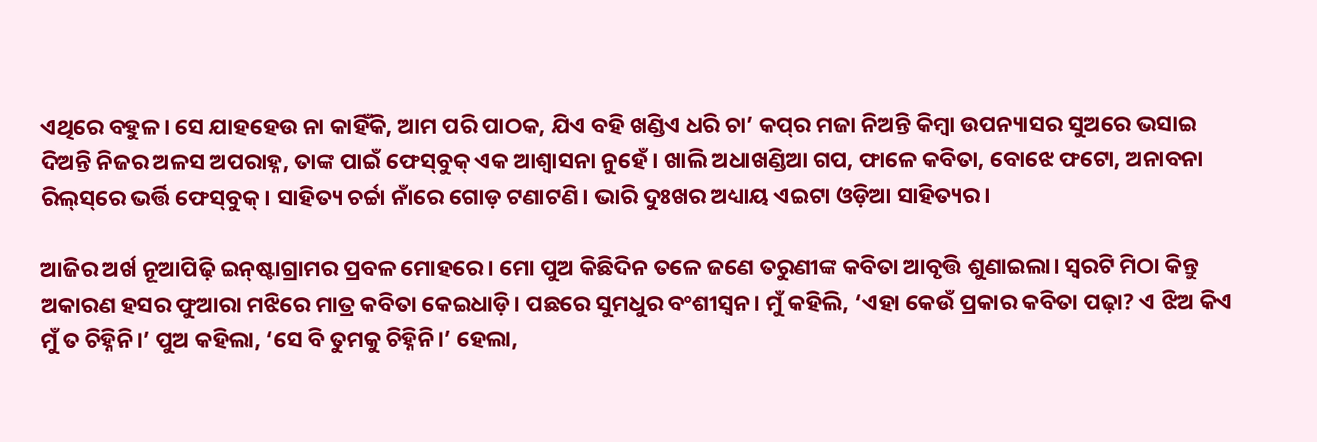ଏଥିରେ ବହୁଳ। ସେ ଯାହହେଉ ନା କାହିଁକି, ଆମ ପରି ପାଠକ, ଯିଏ ବହି ଖଣ୍ଡିଏ ଧରି ଚା’ କପ୍‌ର ମଜା ନିଅନ୍ତି କିମ୍ୱା ଉପନ୍ୟାସର ସୁଅରେ ଭସାଇ ଦିଅନ୍ତି ନିଜର ଅଳସ ଅପରାହ୍ନ, ତାଙ୍କ ପାଇଁ ଫେସ୍‌ବୁକ୍‌ ଏକ ଆଶ୍ୱାସନା ନୁହେଁ। ଖାଲି ଅଧାଖଣ୍ଡିଆ ଗପ, ଫାଳେ କବିତା, ବୋଝେ ଫଟୋ, ଅନାବନା ରିଲ୍‌ସ୍‌ରେ ଭର୍ତ୍ତି ଫେସ୍‌ବୁକ୍‌। ସାହିତ୍ୟ ଚର୍ଚ୍ଚା ନାଁରେ ଗୋଡ଼ ଟଣାଟଣି। ଭାରି ଦୁଃଖର ଅଧ୍ୟାୟ ଏଇଟା ଓଡ଼ିଆ ସାହିତ୍ୟର।

ଆଜିର ଅର୍ଖ ନୂଆପିଢ଼ି ଇନ୍‌ଷ୍ଟାଗ୍ରାମର ପ୍ରବଳ ମୋହରେ। ମୋ ପୁଅ କିଛିଦିନ ତଳେ ଜଣେ ତରୁଣୀଙ୍କ କବିତା ଆବୃତ୍ତି ଶୁଣାଇଲା। ସ୍ୱରଟି ମିଠା କିନ୍ତୁ ଅକାରଣ ହସର ଫୁଆରା ମଝିରେ ମାତ୍ର କବିତା କେଇଧାଡ଼ି। ପଛରେ ସୁମଧୁର ବଂଶୀସ୍ୱନ। ମୁଁ କହିଲି, ‘ଏହା କେଉଁ ପ୍ରକାର କବିତା ପଢ଼ା? ଏ ଝିଅ କିଏ ମୁଁ ତ ଚିହ୍ନିନି।’ ପୁଅ କହିଲା, ‘ସେ ବି ତୁମକୁ ଚିହ୍ନିନି।’ ହେଲା,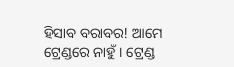ହିସାବ ବରାବର! ଆମେ ଟ୍ରେଣ୍ଡରେ ନାହୁଁ। ଟ୍ରେଣ୍ଡ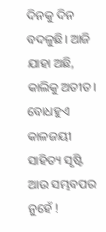ଦିନକୁ ଦିନ ବଦଳୁଛି। ଆଜି ଯାହା ଅଛି, କାଲିକୁ ଅତୀତ। ବୋଧହୁଏ କାଳଜୟୀ ସାହିତ୍ୟ ସୃଷ୍ଟି ଆଉ ସମ୍ଭବପର ନୁହେଁ !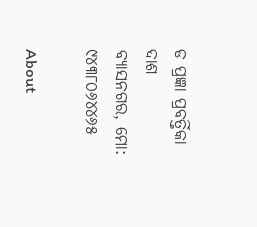ଡ ପ୍ରଜ୍ଞା ପ୍ରବର୍ତ୍ତିକା ଦାଶ
ବ୍ୟାସନଗର, ମୋ: ୯୪୩୮୦୬୪୪୬୫

About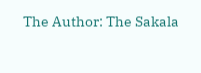The Author: The Sakala